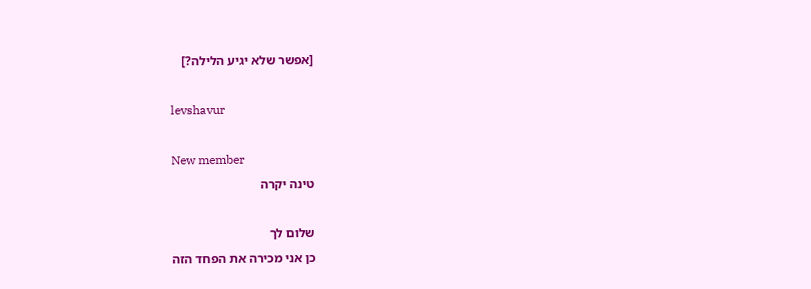[אפשר שלא יגיע הלילה?]

levshavur

New member
טינה יקרה

שלום לך
כן אני מכירה את הפחד הזה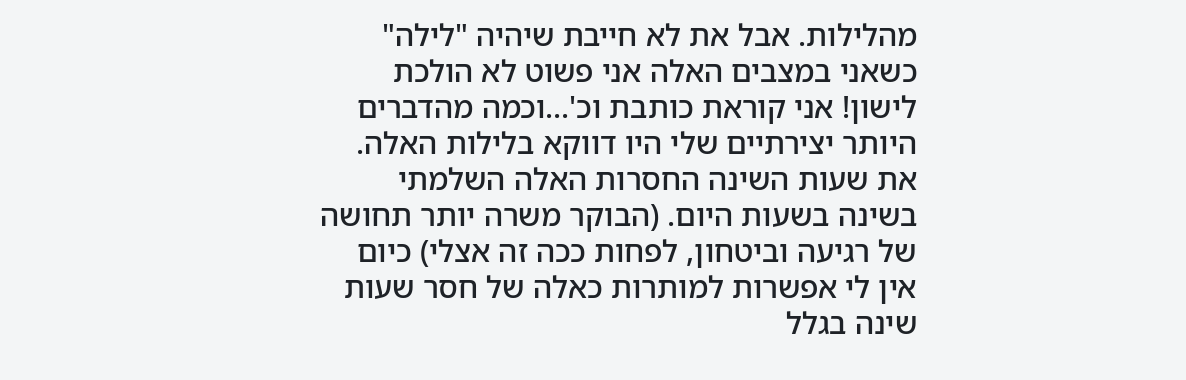מהלילות. אבל את לא חייבת שיהיה "לילה" כשאני במצבים האלה אני פשוט לא הולכת לישון! אני קוראת כותבת וכ'...וכמה מהדברים היותר יצירתיים שלי היו דווקא בלילות האלה. את שעות השינה החסרות האלה השלמתי בשינה בשעות היום. (הבוקר משרה יותר תחושה של רגיעה וביטחון, לפחות ככה זה אצלי) כיום אין לי אפשרות למותרות כאלה של חסר שעות שינה בגלל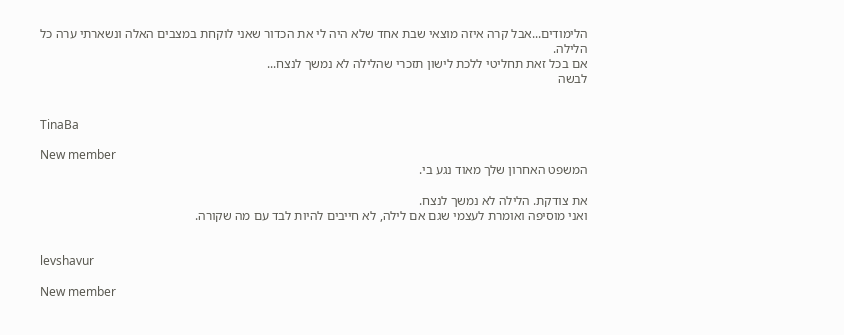הלימודים...אבל קרה איזה מוצאי שבת אחד שלא היה לי את הכדור שאני לוקחת במצבים האלה ונשארתי ערה כל הלילה.
אם בכל זאת תחליטי ללכת לישון תזכרי שהלילה לא נמשך לנצח...
לבשה


TinaBa

New member
המשפט האחרון שלך מאוד נגע בי.

את צודקת. הלילה לא נמשך לנצח.
ואני מוסיפה ואומרת לעצמי שגם אם לילה, לא חייבים להיות לבד עם מה שקורה.


levshavur

New member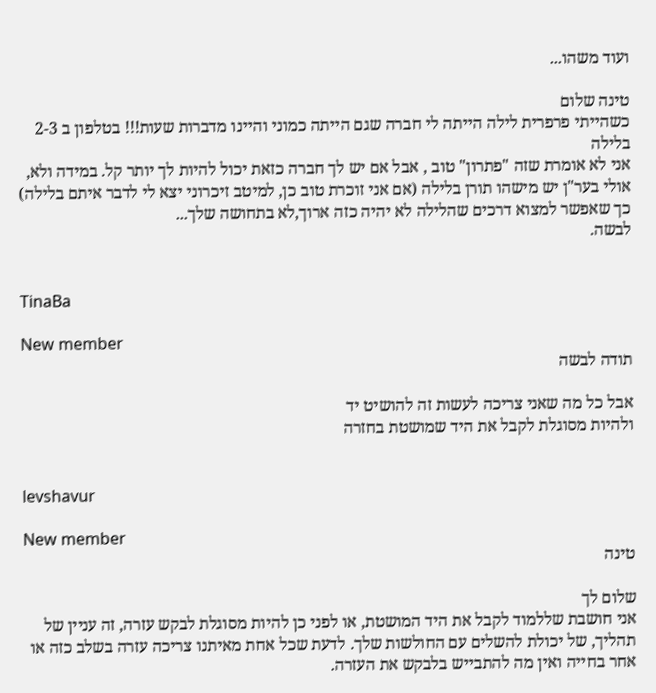ועוד משהו...

טינה שלום
כשהייתי פרפרית לילה הייתה לי חברה שגם הייתה כמוני והיינו מדברות שעות!!! בטלפון ב 2-3 בלילה
אני לא אומרת שזה "פתרון" טוב , אבל אם יש לך חברה כזאת יכול להיות לך יותר קל. במידה ולא, אולי בער"ן יש מישהו תורן בלילה (אם אני זוכרת טוב כן, למיטב זיכרוני יצא לי לדבר איתם בלילה) כך שאפשר למצוא דרכים שהלילה לא יהיה כזה ארוך,לא בתחושה שלך...
לבשה.


TinaBa

New member
תודה לבשה

אבל כל מה שאני צריכה לעשות זה להושיט יד
ולהיות מסוגלת לקבל את היד שמושטת בחזרה


levshavur

New member
טינה

שלום לך
אני חושבת שללמוד לקבל את היד המושטת, או לפני כן להיות מסוגלת לבקש עזרה, זה עניין של תהליך, של יכולת להשלים עם החולשות שלך. לדעת שכל אחת מאיתנו צריכה עזרה בשלב כזה או אחר בחייה ואין מה להתבייש בלבקש את העזרה.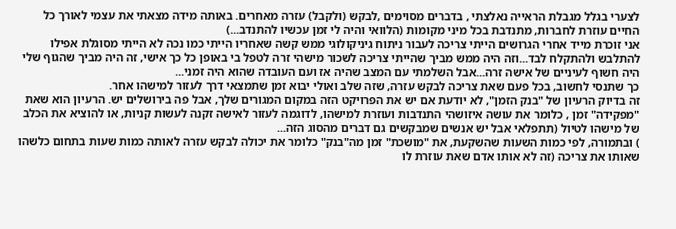לצערי בגלל מגבלת הראייה נאלצתי , בדברים מסוימים ,לבקש (ולקבל) עזרה מאחרים. באותה מידה מצאתי את עצמי לאורך כל החיים עוזרת לחברות, מתנדבת בכל מיני מקומות (הלוואי והיה לי זמן עכשיו להתנדב...)
אני זוכרת מייד אחרי הגרושים הייתי צריכה לעבור ניתוח גיניקולוגי ממש קשה שאחריו הייתי כמו נכה לא הייתי מסוגלת אפילו להתלבש ולהתקלח לבד...וזה היה ממש מביך שהייתי צריכה לשכור מישהי זרה לטפל בי באופן כל כך אישי, זה היה מביך שהגוף שלי היה חשוף לעיניים של אישה זרה...אבל השלמתי עם המצב שהיה אז ועם העובדה שהוא היה זמני...
כך שתנסי לחשוב, בכל פעם שאת צריכה לבקש עזרה, שזה שלב ואולי יבוא זמן שתמצאי דרך לעזור למישהו אחר.
זה בדיוק הרעיון של "בנק הזמן", לא יודעת אם יש את הפרויקט הזה במקום המגורים שלך, אבל פה בירושלים יש. הרעיון הוא שאת "מפקידה" זמן , כלומר את עושה איזושהי התנדבות ועוזרת למישהו, לדוגמה לעזור לאישה זקנה לעשות קניות, או להוציא את הכלב של מישהו לטיול (תתפלאי אבל יש אנשים שמבקשים גם דברים מהסוג הזה...
) ובתמורה, לפי כמות השעות שהשקעת, את "מושכת" זמן מה"בנק" כלומר את יכולה לבקש עזרה לאותה כמות שעות בתחום כלשהו שאותו את צריכה (זה לא אותו אדם שאת עוזרת לו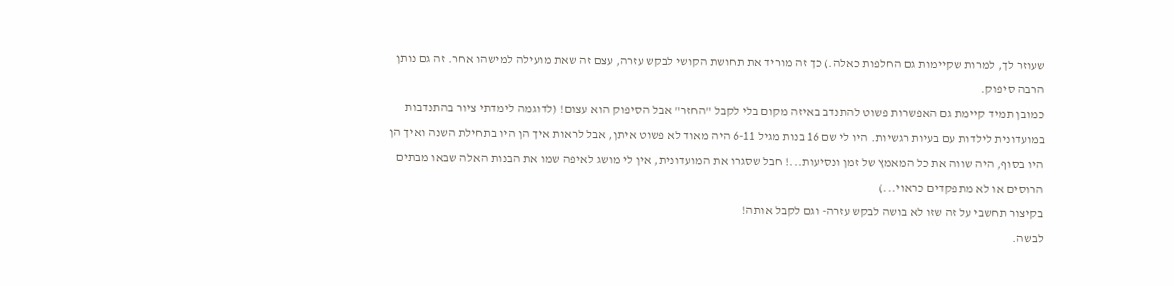שעוזר לך, למרות שקיימות גם החלפות כאלה.) כך זה מוריד את תחושת הקושי לבקש עזרה, עצם זה שאת מועילה למישהו אחר. זה גם נותן הרבה סיפוק.
כמובן תמיד קיימת גם האפשרות פשוט להתנדב באיזה מקום בלי לקבל "החזר" אבל הסיפוק הוא עצום! (לדוגמה לימדתי ציור בהתנדבות במועדונית לילדות עם בעיות רגשיות. היו לי שם 16 בנות מגיל 6-11 היה מאוד לא פשוט איתן, אבל לראות איך הן היו בתחילת השנה ואיך הן היו בסוף, היה שווה את כל המאמץ של זמן ונסיעות...! חבל שסגרו את המועדונית, אין לי מושג לאיפה שמו את הבנות האלה שבאו מבתים הרוסים או לא מתפקדים כראוי...)
בקיצור תחשבי על זה שזו לא בושה לבקש עזרה- וגם לקבל אותה!
לבשה.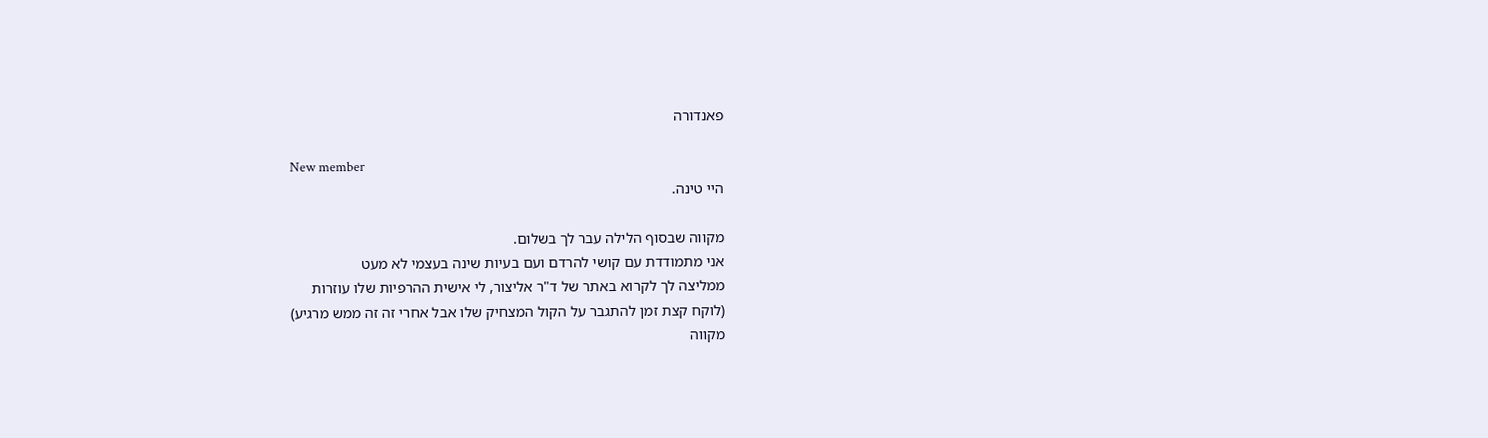פאנדורה

New member
היי טינה.

מקווה שבסוף הלילה עבר לך בשלום.
אני מתמודדת עם קושי להרדם ועם בעיות שינה בעצמי לא מעט
ממליצה לך לקרוא באתר של ד"ר אליצור, לי אישית ההרפיות שלו עוזרות
(לוקח קצת זמן להתגבר על הקול המצחיק שלו אבל אחרי זה זה ממש מרגיע)
מקווה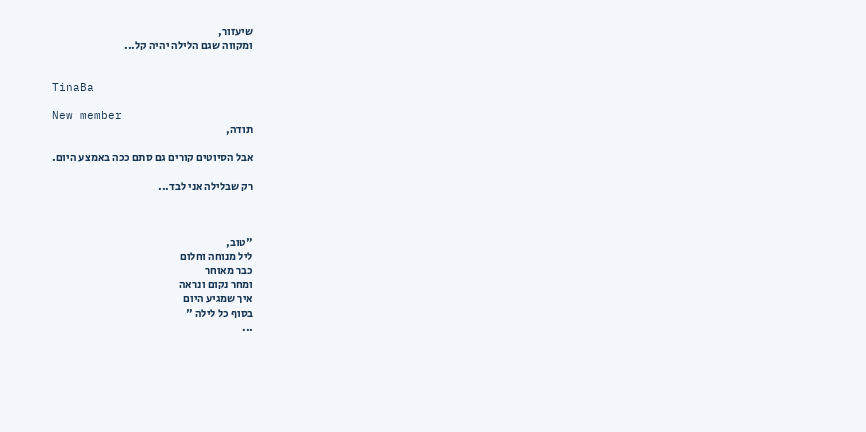שיעזור,
ומקווה שגם הלילה יהיה קל...


TinaBa

New member
תודה,

אבל הסיוטים קורים גם סתם ככה באמצע היום.

רק שבלילה אני לבד...



"טוב,
ליל מנוחה וחלום
כבר מאוחר
ומחר נקום ונראה
איך שמגיע היום
בסוף כל לילה "
...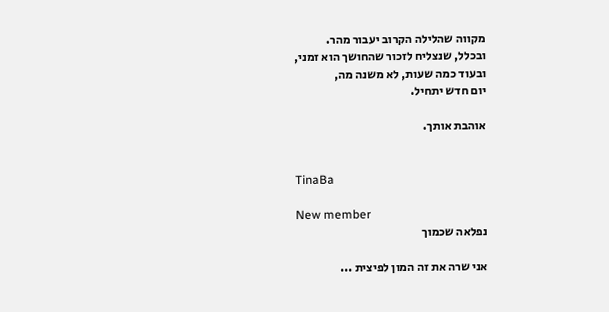מקווה שהלילה הקרוב יעבור מהר.
ובכלל, שנצליח לזכור שהחושך הוא זמני,
ובעוד כמה שעות, לא משנה מה,
יום חדש יתחיל.

אוהבת אותך.


TinaBa

New member
נפלאה שכמוך

אני שרה את זה המון לפיצית ...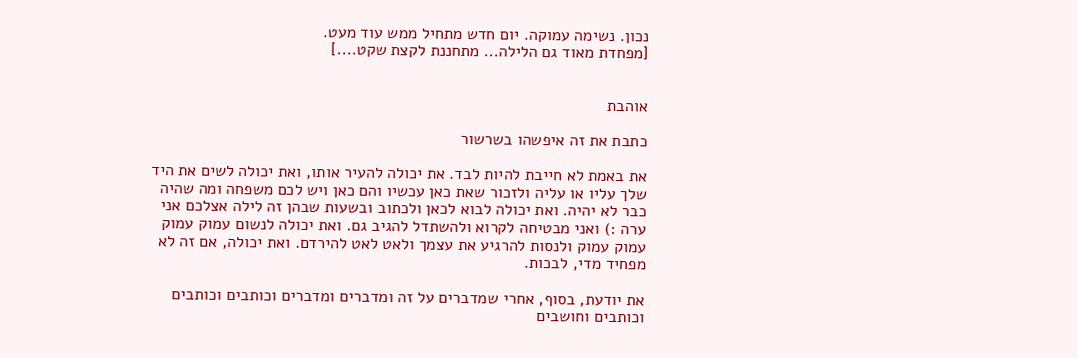נכון. נשימה עמוקה. יום חדש מתחיל ממש עוד מעט.
[מפחדת מאוד גם הלילה... מתחננת לקצת שקט....]


אוהבת

כתבת את זה איפשהו בשרשור

את באמת לא חייבת להיות לבד. את יכולה להעיר אותו, ואת יכולה לשים את היד שלך עליו או עליה ולזכור שאת כאן עכשיו והם כאן ויש לכם משפחה ומה שהיה כבר לא יהיה. ואת יכולה לבוא לכאן ולכתוב ובשעות שבהן זה לילה אצלכם אני ערה :) ואני מבטיחה לקרוא ולהשתדל להגיב גם. ואת יכולה לנשום עמוק עמוק עמוק עמוק ולנסות להרגיע את עצמך ולאט לאט להירדם. ואת יכולה, אם זה לא מפחיד מדי, לבכות.

את יודעת, בסוף, אחרי שמדברים על זה ומדברים ומדברים וכותבים וכותבים וכותבים וחושבים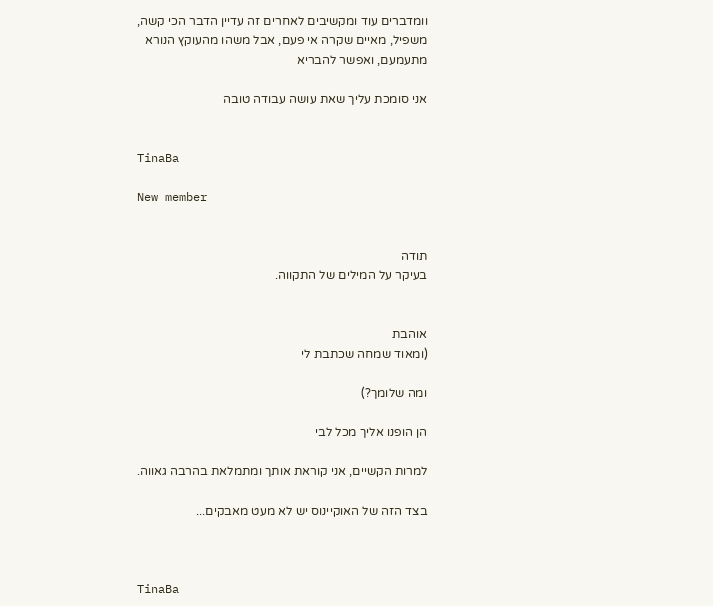וומדברים עוד ומקשיבים לאחרים זה עדיין הדבר הכי קשה, משפיל, מאיים שקרה אי פעם, אבל משהו מהעוקץ הנורא מתעמעם, ואפשר להבריא

אני סומכת עליך שאת עושה עבודה טובה


TinaBa

New member


תודה
בעיקר על המילים של התקווה.


אוהבת
(ומאוד שמחה שכתבת לי

ומה שלומך?)

הן הופנו אליך מכל לבי

למרות הקשיים, אני קוראת אותך ומתמלאת בהרבה גאווה.

בצד הזה של האוקיינוס יש לא מעט מאבקים...



TinaBa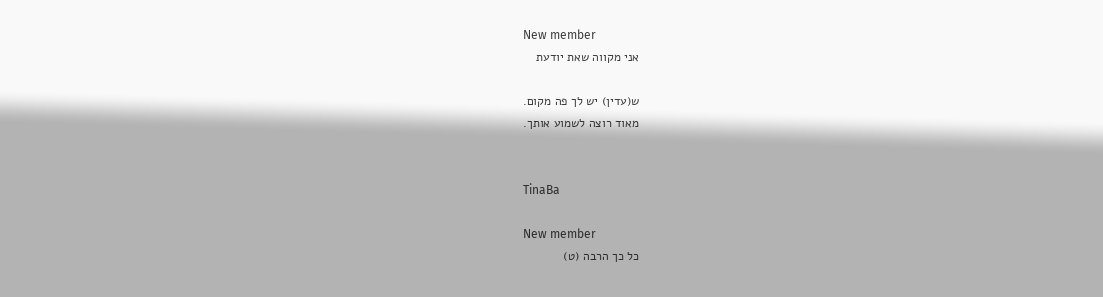New member
אני מקווה שאת יודעת

ש(עדין) יש לך פה מקום.
מאוד רוצה לשמוע אותך.


TinaBa

New member
כל כך הרבה (ט)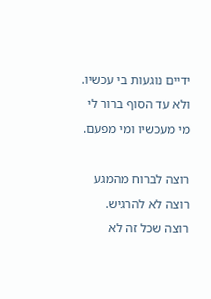ידיים נוגעות בי עכשיו.
ולא עד הסוף ברור לי מי מעכשיו ומי מפעם.

רוצה לברוח מהמגע
רוצה לא להרגיש.
רוצה שכל זה לא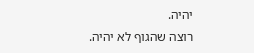יהיה.
רוצה שהגוף לא יהיה.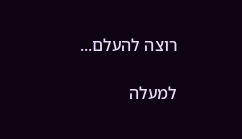רוצה להעלם...

למעלה